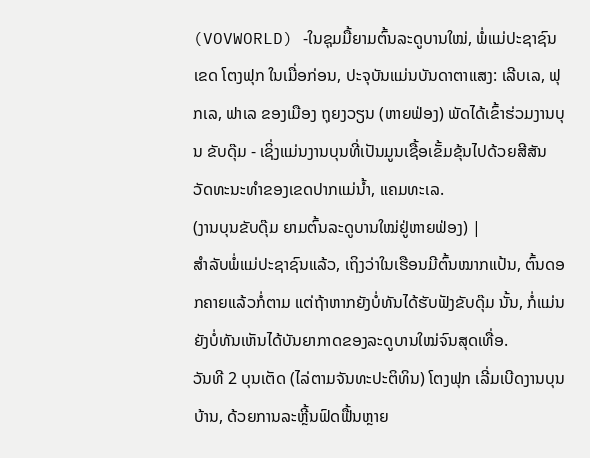(VOVWORLD) -ໃນຊຸມມື້ຍາມຕົ້ນລະດູບານໃໝ່, ພໍ່ແມ່ປະຊາຊົນເຂດ ໂຕງຟຸກ ໃນເມື່ອກ່ອນ, ປະຈຸບັນແມ່ນບັນດາຕາແສງ: ເລີບເລ, ຟຸກເລ, ຟາເລ ຂອງເມືອງ ຖຸຍງວຽນ (ຫາຍຟ່ອງ) ພັດໄດ້ເຂົ້າຮ່ວມງານບຸນ ຂັບດຸ໊ມ - ເຊິ່ງແມ່ນງານບຸນທີ່ເປັນມູນເຊື້ອເຂັ້ມຂຸ້ນໄປດ້ວຍສີສັນວັດທະນະທຳຂອງເຂດປາກແມ່ນ້ຳ, ແຄມທະເລ.
(ງານບຸນຂັບດຸ໊ມ ຍາມຕົ້ນລະດູບານໃໝ່ຢູ່ຫາຍຟ່ອງ) |
ສຳລັບພໍ່ແມ່ປະຊາຊົນແລ້ວ, ເຖິງວ່າໃນເຮືອນມີຕົ້ນໝາກແປ້ນ, ຕົ້ນດອກຄາຍແລ້ວກໍ່ຕາມ ແຕ່ຖ້າຫາກຍັງບໍ່ທັນໄດ້ຮັບຟັງຂັບດຸ໊ມ ນັ້ນ, ກໍ່ແມ່ນຍັງບໍ່ທັນເຫັນໄດ້ບັນຍາກາດຂອງລະດູບານໃໝ່ຈົນສຸດເທື່ອ.
ວັນທີ 2 ບຸນເຕັດ (ໄລ່ຕາມຈັນທະປະຕິທິນ) ໂຕງຟຸກ ເລີ່ມເບີດງານບຸນບ້ານ, ດ້ວຍການລະຫຼີ້ນຟົດຟື້ນຫຼາຍ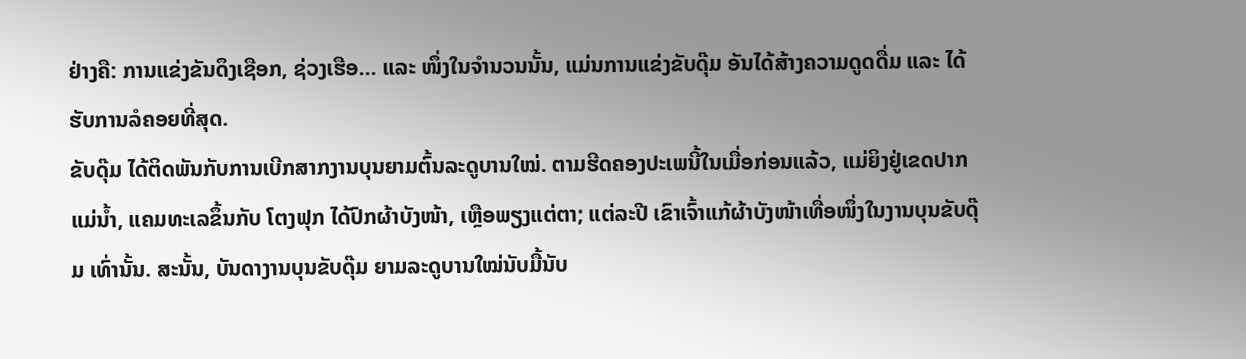ຢ່າງຄື: ການແຂ່ງຂັນດຶງເຊືອກ, ຊ່ວງເຮືອ… ແລະ ໜຶ່ງໃນຈຳນວນນັ້ນ, ແມ່ນການແຂ່ງຂັບດຸ໊ມ ອັນໄດ້ສ້າງຄວາມດູດດື່ມ ແລະ ໄດ້ຮັບການລໍຄອຍທີ່ສຸດ.
ຂັບດຸ໊ມ ໄດ້ຕິດພັນກັບການເບີກສາກງານບຸນຍາມຕົ້ນລະດູບານໃໝ່. ຕາມຮີດຄອງປະເພນີ້ໃນເມື່ອກ່ອນແລ້ວ, ແມ່ຍິງຢູ່ເຂດປາກແມ່ນ້ຳ, ແຄມທະເລຂຶ້ນກັບ ໂຕງຟຸກ ໄດ້ປົກຜ້າບັງໜ້າ, ເຫຼືອພຽງແຕ່ຕາ; ແຕ່ລະປີ ເຂົາເຈົ້າແກ້ຜ້າບັງໜ້າເທື່ອໜຶ່ງໃນງານບຸນຂັບດຸ໊ມ ເທົ່ານັ້ນ. ສະນັ້ນ, ບັນດາງານບຸນຂັບດຸ໊ມ ຍາມລະດູບານໃໝ່ນັບມື້ນັບ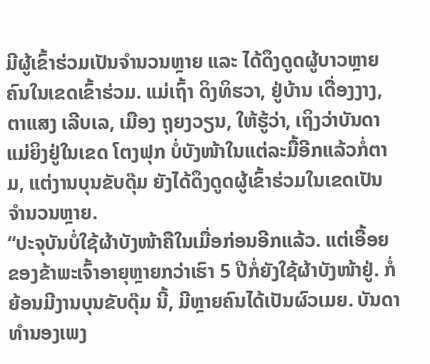ມີຜູ້ເຂົ້າຮ່ວມເປັນຈຳນວນຫຼາຍ ແລະ ໄດ້ດຶງດູດຜູ້ບາວຫຼາຍຄົນໃນເຂດເຂົ້າຮ່ວມ. ແມ່ເຖົ້າ ດິງທິຮວາ, ຢູ່ບ້ານ ເດື່ອງງາງ, ຕາແສງ ເລີບເລ, ເມືອງ ຖຸຍງວຽນ, ໃຫ້ຮູ້ວ່າ, ເຖິງວ່າບັນດາແມ່ຍິງຢູ່ໃນເຂດ ໂຕງຟຸກ ບໍ່ບັງໜ້າໃນແຕ່ລະມື້ອີກແລ້ວກໍ່ຕາມ, ແຕ່ງານບຸນຂັບດຸ໊ມ ຍັງໄດ້ດຶງດູດຜູ້ເຂົ້າຮ່ວມໃນເຂດເປັນຈຳນວນຫຼາຍ.
“ປະຈຸບັນບໍ່ໃຊ້ຜ້າບັງໜ້າຄືໃນເມື່ອກ່ອນອີກແລ້ວ. ແຕ່ເອື້ອຍຂອງຂ້າພະເຈົ້າອາຍຸຫຼາຍກວ່າເຮົາ 5 ປີກໍ່ຍັງໃຊ້ຜ້າບັງໜ້າຢູ່. ກໍ່ຍ້ອນມີງານບຸນຂັບດຸ໊ມ ນີ້, ມີຫຼາຍຄົນໄດ້ເປັນຜົວເມຍ. ບັນດາທຳນອງເພງ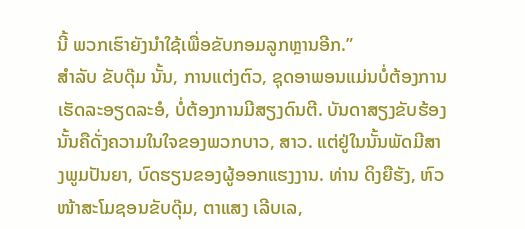ນີ້ ພວກເຮົາຍັງນຳໃຊ້ເພື່ອຂັບກອມລູກຫຼານອີກ.”
ສຳລັບ ຂັບດຸ໊ມ ນັ້ນ, ການແຕ່ງຕົວ, ຊຸດອາພອນແມ່ນບໍ່ຕ້ອງການເຮັດລະອຽດລະອໍ, ບໍ່ຕ້ອງການມີສຽງດົນຕີ. ບັນດາສຽງຂັບຮ້ອງນັ້ນຄືດັ່ງຄວາມໃນໃຈຂອງພວກບາວ, ສາວ. ແຕ່ຢູ່ໃນນັ້ນພັດມີສາງພູມປັນຍາ, ບົດຮຽນຂອງຜູ້ອອກແຮງງານ. ທ່ານ ດິງຍືຮັງ, ຫົວໜ້າສະໂມຊອນຂັບດຸ໊ມ, ຕາແສງ ເລີບເລ,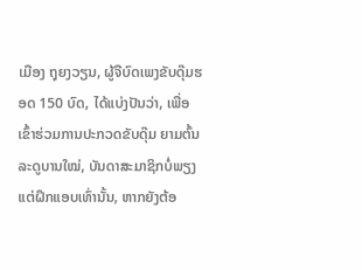ເມືອງ ຖຸຍງວຽນ, ຜູ້ຈືບົດເພງຂັບດຸ໊ມຮອດ 150 ບົດ, ໄດ້ແບ່ງປັນວ່າ, ເພື່ອເຂົ້າຮ່ວມການປະກວດຂັບດຸ໊ມ ຍາມຕົ້ນລະດູບານໃໝ່, ບັນດາສະມາຊິກບໍ່ພຽງແຕ່ຝຶກແອບເທົ່ານັ້ນ, ຫາກຍັງຕ້ອ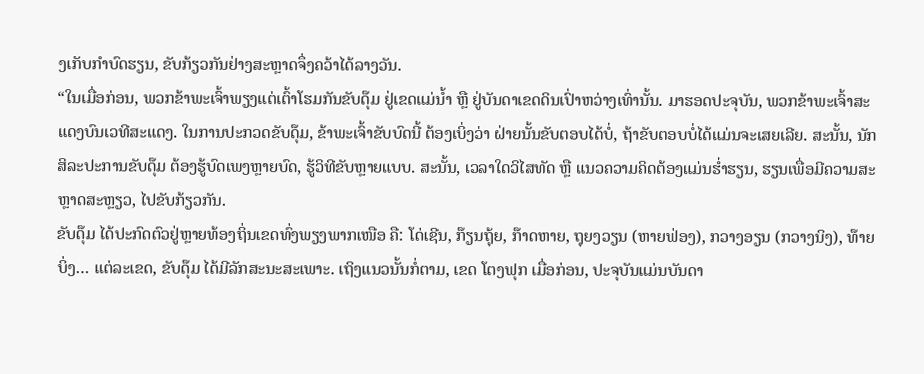ງເກັບກຳບົດຮຽນ, ຂັບກ້ຽວກັນຢ່າງສະຫຼາດຈຶ່ງຄວ້າໄດ້ລາງວັນ.
“ໃນເມື່ອກ່ອນ, ພວກຂ້າພະເຈົ້າພຽງແຕ່ເຕົ້າໂຮມກັນຂັບດຸ໊ມ ຢູ່ເຂດແມ່ນ້ຳ ຫຼື ຢູ່ບັນດາເຂດດິນເປົ່າຫວ່າງເທົ່ານັ້ນ. ມາຮອດປະຈຸບັນ, ພວກຂ້າພະເຈົ້າສະແດງບົນເວທີສະແດງ. ໃນການປະກວດຂັບດຸ໊ມ, ຂ້າພະເຈົ້າຂັບບົດນີ້ ຕ້ອງເບິ່ງວ່າ ຝ່າຍນັ້ນຂັບຕອບໄດ້ບໍ່, ຖ້າຂັບຕອບບໍ່ໄດ້ແມ່ນຈະເສຍເລີຍ. ສະນັ້ນ, ນັກສິລະປະການຂັບດຸ໊ມ ຕ້ອງຮູ້ບົດເພງຫຼາຍບົດ, ຮູ້ວິທີຂັບຫຼາຍແບບ. ສະນັ້ນ, ເວລາໃດວິໄສທັດ ຫຼື ແນວຄວາມຄິດຕ້ອງແມ່ນຮ່ຳຮຽນ, ຮຽນເພື່ອມີຄວາມສະຫຼາດສະຫຼຽວ, ໄປຂັບກ້ຽວກັນ.
ຂັບດຸ໊ມ ໄດ້ປະກົດຕົວຢູ່ຫຼາຍທ້ອງຖິ່ນເຂດທົ່ງພຽງພາກເໜືອ ຄື: ໂດ່ເຊີນ, ກ໊ຽນຖຸ້ຍ, ກ໊າດຫາຍ, ຖຸຍງວຽນ (ຫາຍຟ່ອງ), ກວາງອຽນ (ກວາງນິງ), ທ໊າຍບິ່ງ… ແຕ່ລະເຂດ, ຂັບດຸ໊ມ ໄດ້ມີລັກສະນະສະເພາະ. ເຖິງແນວນັ້ນກໍ່ຕາມ, ເຂດ ໂຕງຟຸກ ເມື່ອກ່ອນ, ປະຈຸບັນແມ່ນບັນດາ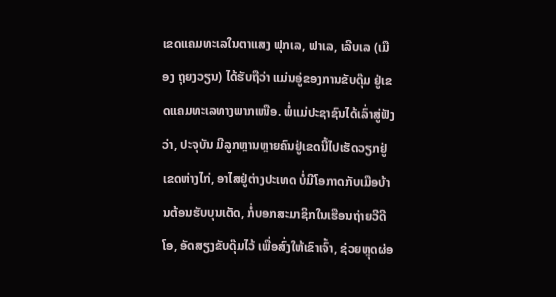ເຂດແຄມທະເລໃນຕາແສງ ຟຸກເລ, ຟາເລ, ເລີບເລ (ເມືອງ ຖຸຍງວຽນ) ໄດ້ຮັບຖືວ່າ ແມ່ນອູ່ຂອງການຂັບດຸ໊ມ ຢູ່ເຂດແຄມທະເລທາງພາກເໜືອ. ພໍ່ແມ່ປະຊາຊົນໄດ້ເລົ່າສູ່ຟັງວ່າ, ປະຈຸບັນ ມີລູກຫຼານຫຼາຍຄົນຢູ່ເຂດນີ້ໄປເຮັດວຽກຢູ່ເຂດຫ່າງໄກ່, ອາໄສຢູ່ຕ່າງປະເທດ ບໍ່ມີໂອກາດກັບເມືອບ້ານຕ້ອນຮັບບຸນເຕັດ, ກໍ່ບອກສະມາຊິກໃນເຮືອນຖ່າຍວີດີໂອ, ອັດສຽງຂັບດຸ໊ມໄວ້ ເພື່ອສົ່ງໃຫ້ເຂົາເຈົ້າ, ຊ່ວຍຫຼຸດຜ່ອ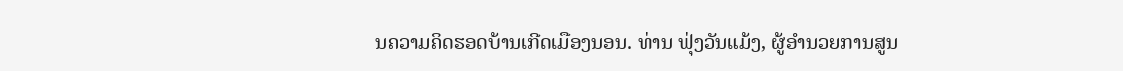ນຄວາມຄິດຮອດບ້ານເກີດເມືອງນອນ. ທ່ານ ຟຸ່ງວັນແມ້ງ, ຜູ້ອຳນວຍການສູນ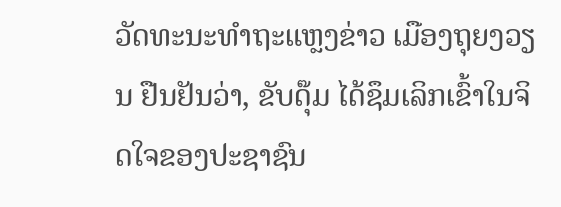ວັດທະນະທຳຖະແຫຼງຂ່າວ ເມືອງຖຸຍງວຽນ ຢືນຢັນວ່າ, ຂັບດຸ໊ມ ໄດ້ຊຶມເລິກເຂົ້າໃນຈິດໃຈຂອງປະຊາຊົນ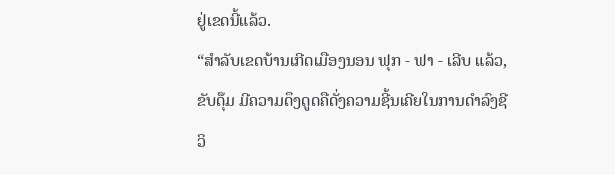ຢູ່ເຂດນີ້ແລ້ວ.
“ສຳລັບເຂດບ້ານເກີດເມືອງນອນ ຟຸກ - ຟາ - ເລີບ ແລ້ວ, ຂັບດຸ໊ມ ມີຄວາມດຶງດູດຄືດັ່ງຄວາມຊີ້ນເຄີຍໃນການດຳລົງຊີວິ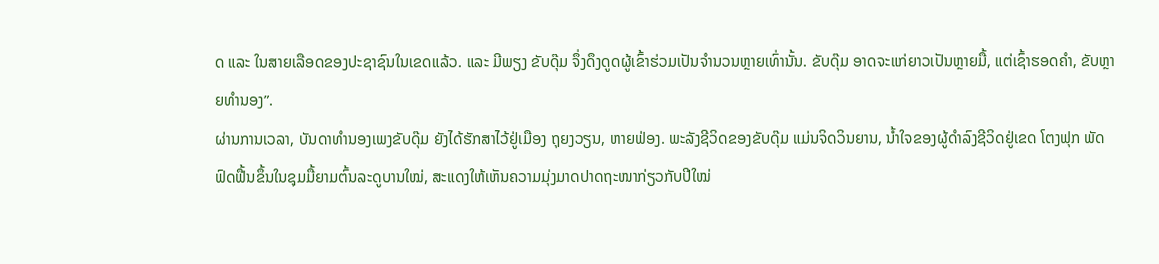ດ ແລະ ໃນສາຍເລືອດຂອງປະຊາຊົນໃນເຂດແລ້ວ. ແລະ ມີພຽງ ຂັບດຸ໊ມ ຈຶ່ງດຶງດູດຜູ້ເຂົ້າຮ່ວມເປັນຈຳນວນຫຼາຍເທົ່ານັ້ນ. ຂັບດຸ໊ມ ອາດຈະແກ່ຍາວເປັນຫຼາຍມື້, ແຕ່ເຊົ້າຮອດຄຳ, ຂັບຫຼາຍທຳນອງ”.
ຜ່ານການເວລາ, ບັນດາທຳນອງເພງຂັບດຸ໊ມ ຍັງໄດ້ຮັກສາໄວ້ຢູ່ເມືອງ ຖຸຍງວຽນ, ຫາຍຟ່ອງ. ພະລັງຊີວິດຂອງຂັບດຸ໊ມ ແມ່ນຈິດວິນຍານ, ນ້ຳໃຈຂອງຜູ້ດຳລົງຊີວິດຢູ່ເຂດ ໂຕງຟຸກ ພັດຟົດຟື້ນຂຶ້ນໃນຊຸມມື້ຍາມຕົ້ນລະດູບານໃໝ່, ສະແດງໃຫ້ເຫັນຄວາມມຸ່ງມາດປາດຖະໜາກ່ຽວກັບປີໃໝ່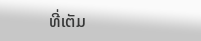ທີ່ເຕັມ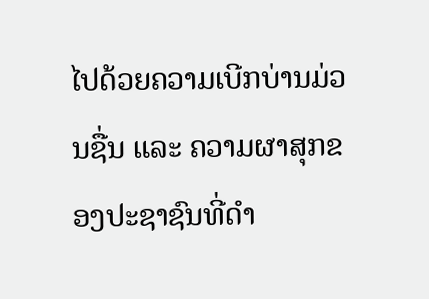ໄປດ້ວຍຄວາມເບີກບ່ານມ່ວນຊື່ນ ແລະ ຄວາມຜາສຸກຂອງປະຊາຊົນທີ່ດຳ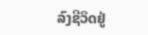ລົງຊີວິດຢູ່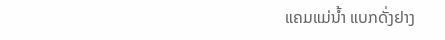ແຄມແມ່ນ້ຳ ແບກດັ່ງຢາງ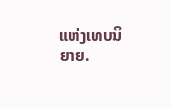ແຫ່ງເທບນິຍາຍ.